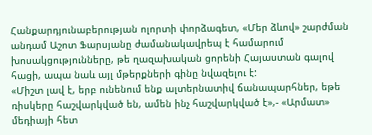Հանքարդյունաբերության ոլորտի փորձագետ, «Մեր ձևով» շարժման անդամ Աշոտ Ֆարսյանը ժամանակավրեպ է համարում խոսակցությունները, թե ղազախական ցորենի Հայաստան գալով հացի, ապա նաև այլ մթերքների գինը նվազելու է:
«Միշտ լավ է, երբ ունենում ենք ալտերնատիվ ճանապարհներ, եթե ռիսկերը հաշվարկված են, ամեն ինչ հաշվարկված է»,- «Արմատ» մեդիայի հետ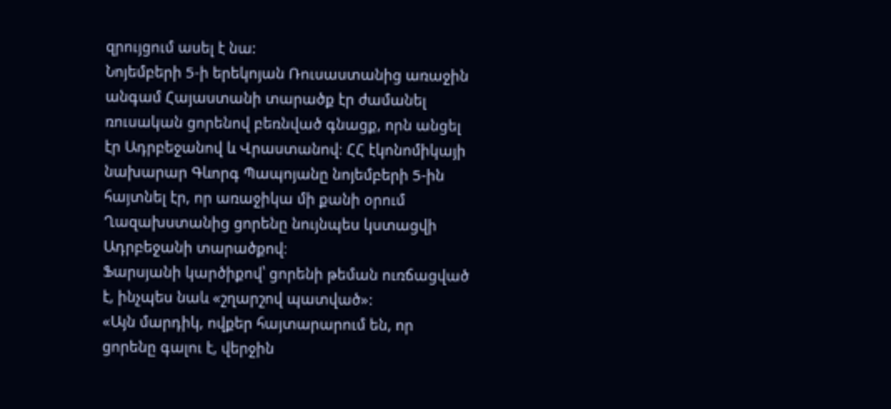զրույցում ասել է նա:
Նոյեմբերի 5-ի երեկոյան Ռուսաստանից առաջին անգամ Հայաստանի տարածք էր ժամանել ռուսական ցորենով բեռնված գնացք, որն անցել էր Ադրբեջանով և Վրաստանով։ ՀՀ էկոնոմիկայի նախարար Գևորգ Պապոյանը նոյեմբերի 5-ին հայտնել էր, որ առաջիկա մի քանի օրում Ղազախստանից ցորենը նույնպես կստացվի Ադրբեջանի տարածքով։
Ֆարսյանի կարծիքով՝ ցորենի թեման ուռճացված է, ինչպես նաև «շղարշով պատված»:
«Այն մարդիկ, ովքեր հայտարարում են, որ ցորենը գալու է, վերջին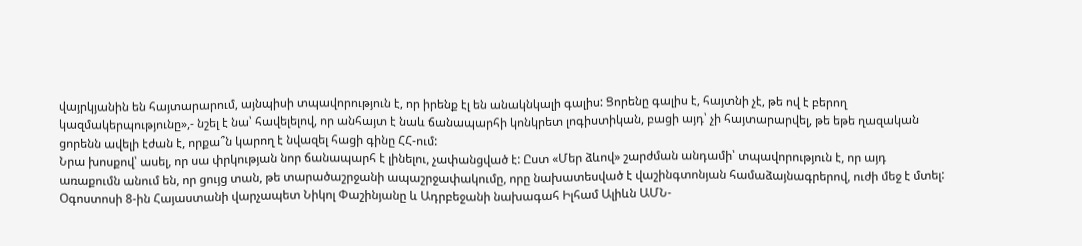վայրկյանին են հայտարարում, այնպիսի տպավորություն է, որ իրենք էլ են անակնկալի գալիս: Ցորենը գալիս է, հայտնի չէ, թե ով է բերող կազմակերպությունը»,- նշել է նա՝ հավելելով, որ անհայտ է նաև ճանապարհի կոնկրետ լոգիստիկան, բացի այդ՝ չի հայտարարվել, թե եթե ղազական ցորենն ավելի էժան է, որքա՞ն կարող է նվազել հացի գինը ՀՀ-ում:
Նրա խոսքով՝ ասել, որ սա փրկության նոր ճանապարհ է լինելու, չափանցված է: Ըստ «Մեր ձևով» շարժման անդամի՝ տպավորություն է, որ այդ առաքումն անում են, որ ցույց տան, թե տարածաշրջանի ապաշրջափակումը, որը նախատեսված է վաշինգտոնյան համաձայնագրերով, ուժի մեջ է մտել:
Օգոստոսի 8-ին Հայաստանի վարչապետ Նիկոլ Փաշինյանը և Ադրբեջանի նախագահ Իլհամ Ալիևն ԱՄՆ-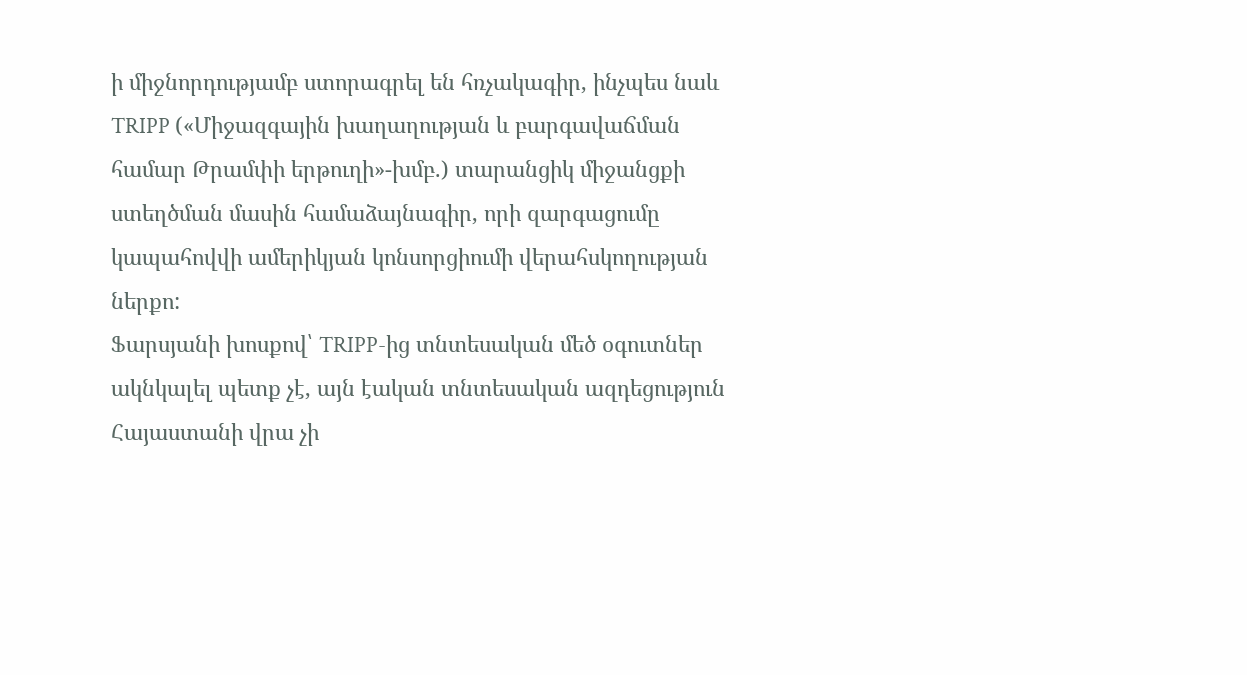ի միջնորդությամբ ստորագրել են հռչակագիր, ինչպես նաև TRIPP («Միջազգային խաղաղության և բարգավաճման համար Թրամփի երթուղի»-խմբ.) տարանցիկ միջանցքի ստեղծման մասին համաձայնագիր, որի զարգացումը կապահովվի ամերիկյան կոնսորցիումի վերահսկողության ներքո:
Ֆարսյանի խոսքով՝ TRIPP-ից տնտեսական մեծ օգուտներ ակնկալել պետք չէ, այն էական տնտեսական ազդեցություն Հայաստանի վրա չի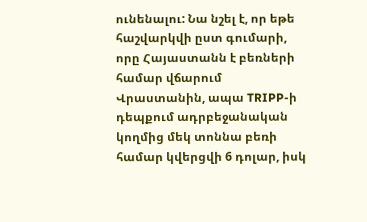ունենալու: Նա նշել է, որ եթե հաշվարկվի ըստ գումարի, որը Հայաստանն է բեռների համար վճարում Վրաստանին, ապա TRIPP-ի դեպքում ադրբեջանական կողմից մեկ տոննա բեռի համար կվերցվի 6 դոլար, իսկ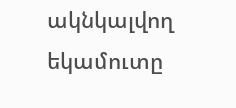ակնկալվող եկամուտը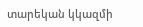տարեկան կկազմի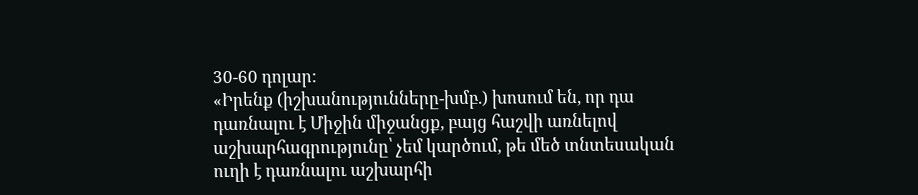30-60 դոլար:
«Իրենք (իշխանությունները-խմբ.) խոսում են, որ դա դառնալու է Միջին միջանցք, բայց հաշվի առնելով աշխարհագրությունը՝ չեմ կարծում, թե մեծ տնտեսական ուղի է դառնալու աշխարհի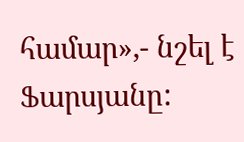համար»,- նշել է Ֆարսյանը: